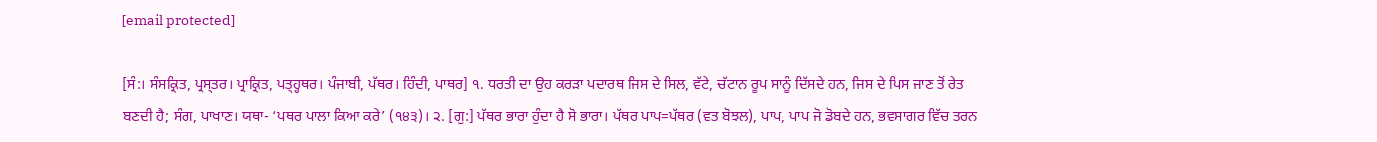[email protected]

[ਸੰ:। ਸੰਸਕ੍ਰਿਤ, ਪ੍ਰਸ੍ਤਰ। ਪ੍ਰਾਕ੍ਰਿਤ, ਪਤ੍ਹ੍ਹਥਰ। ਪੰਜਾਬੀ, ਪੱਥਰ। ਹਿੰਦੀ, ਪਾਥਰ] ੧. ਧਰਤੀ ਦਾ ਉਹ ਕਰੜਾ ਪਦਾਰਥ ਜਿਸ ਦੇ ਸਿਲ, ਵੱਟੇ, ਚੱਟਾਨ ਰੂਪ ਸਾਨੂੰ ਦਿੱਸਦੇ ਹਨ, ਜਿਸ ਦੇ ਪਿਸ ਜਾਣ ਤੋਂ ਰੇਤ ਬਣਦੀ ਹੈ; ਸੰਗ, ਪਾਖਾਣ। ਯਥਾ- ‘ਪਥਰ ਪਾਲਾ ਕਿਆ ਕਰੇ’ (੧੪੩)। ੨. [ਗੁ:] ਪੱਥਰ ਭਾਰਾ ਹੁੰਦਾ ਹੈ ਸੋ ਭਾਰਾ। ਪੱਥਰ ਪਾਪ=ਪੱਥਰ (ਵਤ ਬੋਝਲ), ਪਾਪ, ਪਾਪ ਜੋ ਡੋਬਦੇ ਹਨ, ਭਵਸਾਗਰ ਵਿੱਚ ਤਰਨ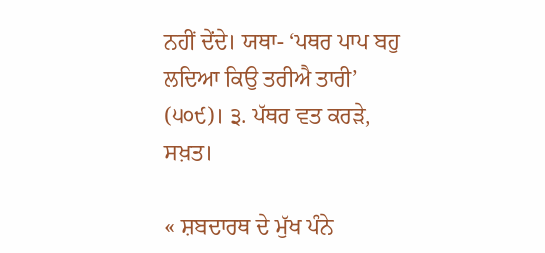ਨਹੀਂ ਦੇਂਦੇ। ਯਥਾ- ‘ਪਥਰ ਪਾਪ ਬਹੁ ਲਦਿਆ ਕਿਉ ਤਰੀਐ ਤਾਰੀ’ (੫੦੯)। ੩. ਪੱਥਰ ਵਤ ਕਰੜੇ, ਸਖ਼ਤ।

« ਸ਼ਬਦਾਰਥ ਦੇ ਮੁੱਖ ਪੰਨੇ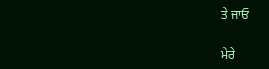ਤੇ ਜਾਓ

ਮੇਰੇ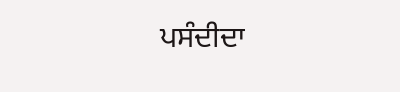ਪਸੰਦੀਦਾ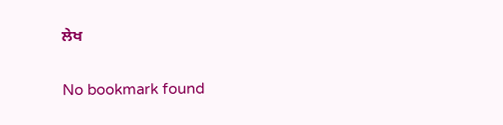ਲੇਖ

No bookmark found